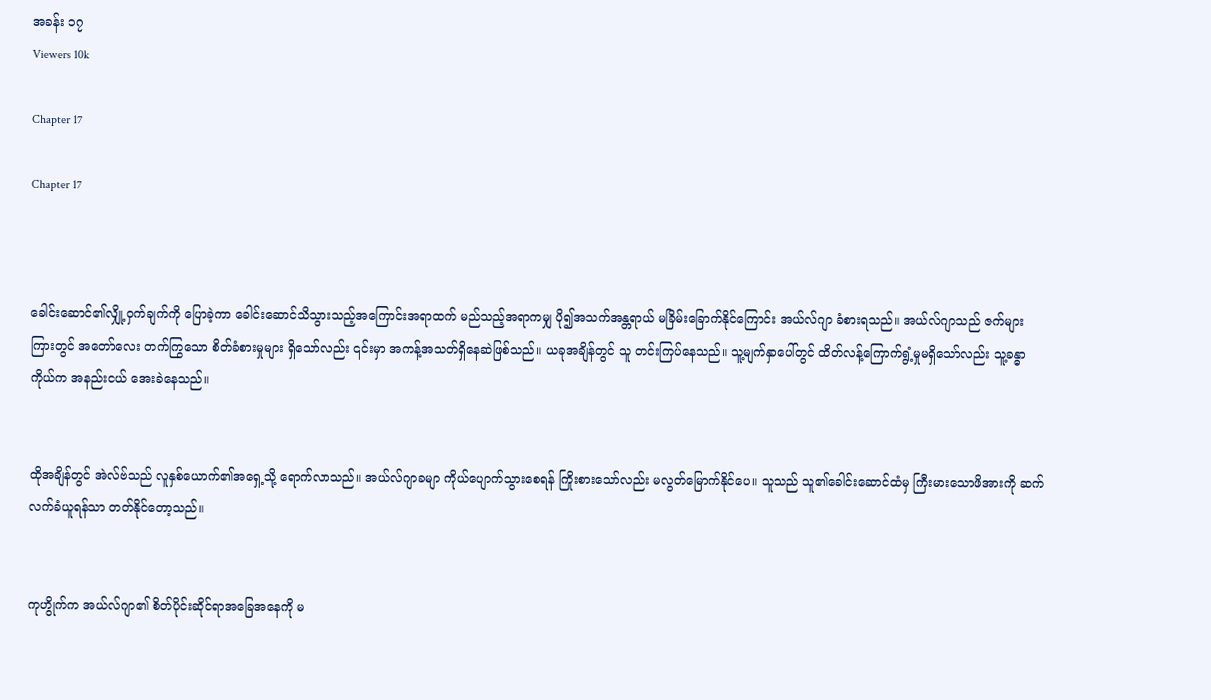အခန်း ၁၇
Viewers 10k

Chapter 17

Chapter 17



ခေါင်းဆောင်၏လျှို့ဝှက်ချက်ကို ပြောခဲ့ကာ ခေါင်းဆောင်သိသွားသည့်အကြောင်းအရာထက် မည်သည့်အရာကမျှ ပို၍အသက်အန္တရာယ် မခြိမ်းခြောက်နိုင်ကြောင်း အယ်လ်ဂျာ ခံစားရသည်။ အယ်လ်ဂျာသည် ဇက်များကြားတွင် အတော်လေး တက်ကြွသော စိတ်ခံစားမှုများ ရှိသော်လည်း ၎င်းမှာ အကန့်အသတ်ရှိနေဆဲဖြစ်သည်။ ယခုအချိန်တွင် သူ တင်းကြပ်နေသည်။ သူ့မျက်နှာပေါ်တွင် ထိတ်လန့်ကြောက်ရွံ့မှုမရှိသော်လည်း သူ့ခန္ဓာကိုယ်က အနည်းငယ် အေးခဲနေသည်။


ထိုအချိန်တွင် အဲလ်ဗ်သည် လူနှစ်ယောက်၏အရှေ့သို့ ရောက်လာသည်။ အယ်လ်ဂျာခမျာ ကိုယ်ပျောက်သွားစေရန် ကြိုးစားသော်လည်း မလွတ်မြောက်နိုင်ပေ။ သူသည် သူ၏ခေါင်းဆောင်ထံမှ ကြီးမားသောဖိအားကို ဆက်လက်ခံယူရန်သာ တတ်နိုင်တော့သည်။


ကုဟွိုက်က အယ်လ်ဂျာ၏ စိတ်ပိုင်းဆိုင်ရာအခြေအနေကို မ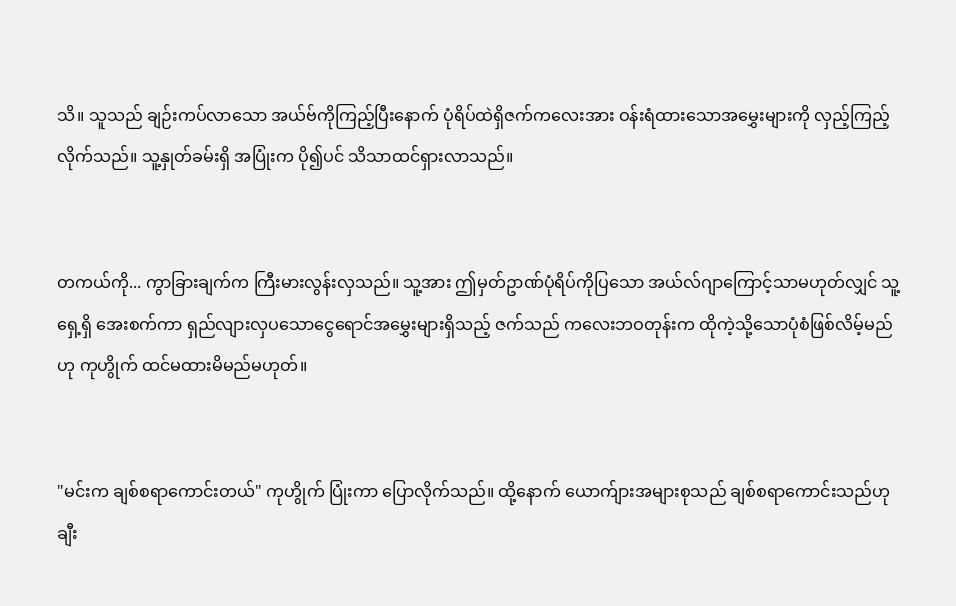သိ။ သူသည် ချဉ်းကပ်လာသော အယ်ဗ်ကိုကြည့်ပြီးနောက် ပုံရိပ်ထဲရှိဇက်ကလေးအား ဝန်းရံထားသောအမွှေးများကို လှည့်ကြည့်လိုက်သည်။ သူ့နှုတ်ခမ်းရှိ အပြုံးက ပို၍ပင် သိသာထင်ရှားလာသည်။


တကယ်ကို... ကွာခြားချက်က ကြီးမားလွန်းလှသည်။ သူ့အား ဤမှတ်ဥာဏ်ပုံရိပ်ကိုပြသော အယ်လ်ဂျာကြောင့်သာမဟုတ်လျှင် သူ့ရှေ့ရှိ အေးစက်ကာ ရှည်လျားလှပသောငွေရောင်အမွှေးများရှိသည့် ဇက်သည် ကလေးဘဝတုန်းက ထိုကဲ့သို့သောပုံစံဖြစ်လိမ့်မည်ဟု ကုဟွိုက် ထင်မထားမိမည်မဟုတ်။


"မင်းက ချစ်စရာကောင်းတယ်" ကုဟွိုက် ပြုံးကာ ပြောလိုက်သည်။ ထို့နောက် ယောက်ျားအများစုသည် ချစ်စရာကောင်းသည်ဟု ချီး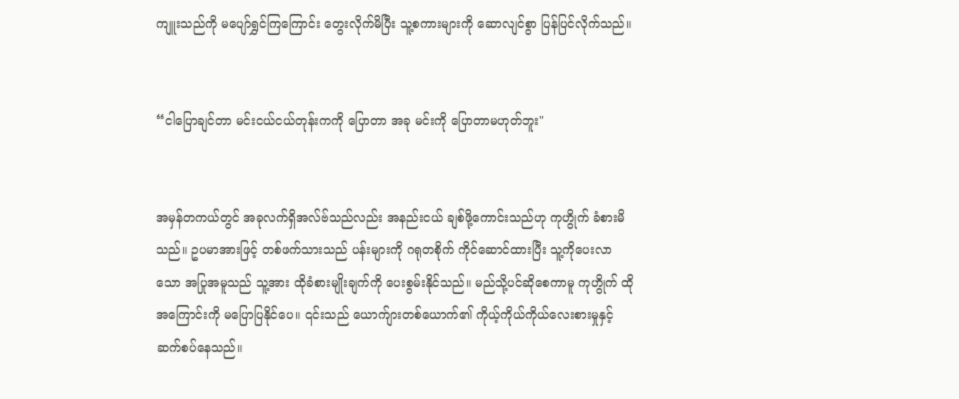ကျူးသည်ကို မပျော်ရွှင်ကြကြောင်း တွေးလိုက်မိပြီး သူ့စကားများကို ဆောလျင်စွာ ပြန်ပြင်လိုက်သည်။


“ငါပြောချင်တာ မင်းငယ်ငယ်တုန်းကကို ပြောတာ အခု မင်းကို ပြောတာမဟုတ်ဘူး"


အမှန်တကယ်တွင် အခုလက်ရှိအလ်ဗ်သည်လည်း အနည်းငယ် ချစ်ဖို့ကောင်းသည်ဟု ကုဟွိုက် ခံစားမိသည်။ ဥပမာအားဖြင့် တစ်ဖက်သားသည် ပန်းများကို ဂရုတစိုက် ကိုင်ဆောင်ထားပြီး သူ့ကိုပေးလာသော အပြုအမူသည် သူ့အား ထိုခံစားမျိုးချက်ကို ပေးစွမ်းနိုင်သည်။ မည်သို့ပင်ဆိုစေကာမူ ကုဟွိုက် ထိုအကြောင်းကို မပြောပြနိုင်ပေ။ ၎င်းသည် ယောက်ျားတစ်ယောက်၏ ကိုယ့်ကိုယ်ကိုယ်လေးစားမှုနှင့် ဆက်စပ်နေသည်။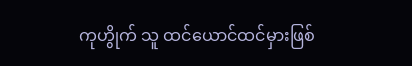ကုဟွိုက် သူ ထင်ယောင်ထင်မှားဖြစ်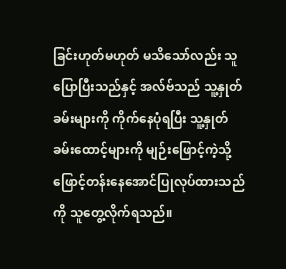ခြင်းဟုတ်မဟုတ် မသိသော်လည်း သူပြောပြီးသည်နှင့် အလ်ဗ်သည် သူ့နှုတ်ခမ်းများကို ကိုက်နေပုံရပြီး သူ့နှုတ်ခမ်းထောင့်များကို မျဉ်းဖြောင့်ကဲ့သို့ ဖြောင့်တန်းနေအောင်ပြုလုပ်ထားသည်ကို သူတွေ့လိုက်ရသည်။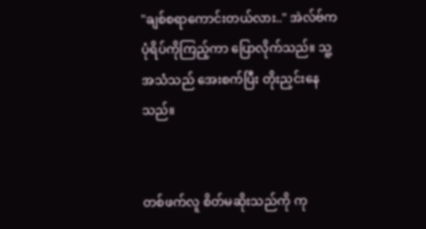"ချစ်စရာကောင်းတယ်လား.." အဲလ်ဗ်က ပုံရိပ်ကိုကြည့်ကာ ပြောလိုက်သည်။ သူ့အသံသည် အေးစက်ပြီး တိုးညှင်းနေသည်။


တစ်ဖက်လူ စိတ်မဆိုးသည်ကို ကု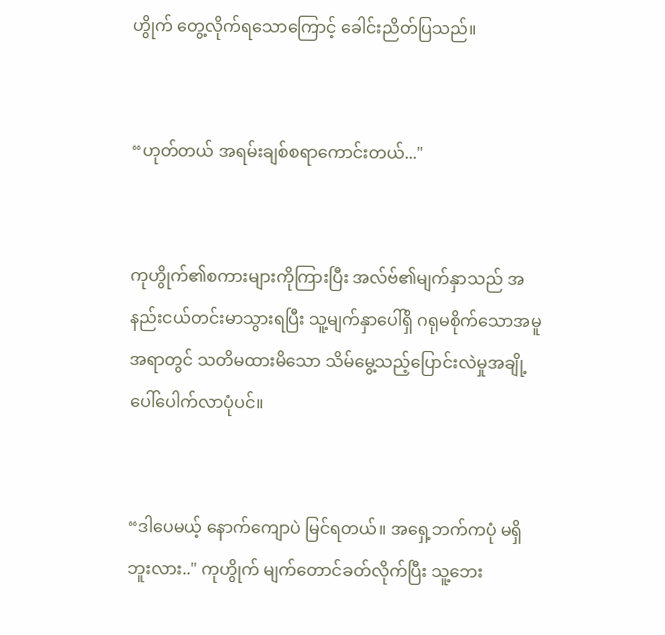ဟွိုက် တွေ့လိုက်ရသောကြောင့် ခေါင်းညိတ်ပြသည်။


“ဟုတ်တယ် အရမ်းချစ်စရာကောင်းတယ်..."


ကုဟွိုက်၏စကားများကိုကြားပြီး အလ်ဗ်၏မျက်နှာသည် အနည်းငယ်တင်းမာသွားရပြီး သူ့မျက်နှာပေါ်ရှိ ဂရုမစိုက်သောအမူအရာတွင် သတိမထားမိသော သိမ်မွေ့သည့်ပြောင်းလဲမှုအချို့ ပေါ်ပေါက်လာပုံပင်။


“ဒါပေမယ့် နောက်ကျောပဲ မြင်ရတယ်။ အရှေ့ဘက်ကပုံ မရှိဘူးလား.." ကုဟွိုက် မျက်တောင်ခတ်လိုက်ပြီး သူ့ဘေး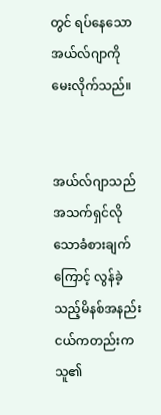တွင် ရပ်နေသောအယ်လ်ဂျာကို မေးလိုက်သည်။


အယ်လ်ဂျာသည် အသက်ရှင်လိုသောခံစားချက်ကြောင့် လွန်ခဲ့သည့်မိနစ်အနည်းငယ်ကတည်းက သူ၏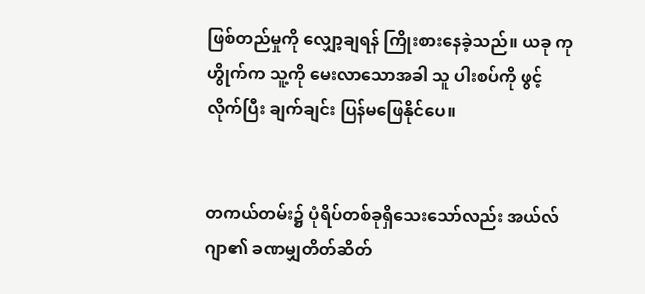ဖြစ်တည်မှုကို လျှော့ချရန် ကြိုးစားနေခဲ့သည်။ ယခု ကုဟွိုက်က သူ့ကို မေးလာသောအခါ သူ ပါးစပ်ကို ဖွင့်လိုက်ပြီး ချက်ချင်း ပြန်မဖြေနိုင်ပေ။


တကယ်တမ်း၌ ပုံရိပ်တစ်ခုရှိသေးသော်လည်း အယ်လ်ဂျာ၏ ခဏမျှတိတ်ဆိတ်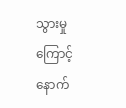သွားမှုကြောင့် နောက်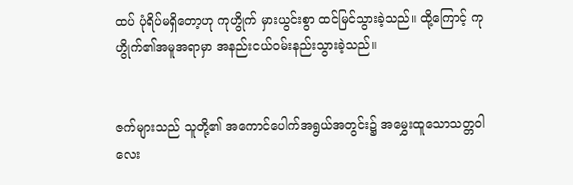ထပ် ပုံရိပ်မရှိတော့ဟု ကုဟွိုက် မှားယွင်းစွာ ထင်မြင်သွားခဲ့သည်။ ထို့ကြောင့် ကုဟွိုက်၏အမူအရာမှာ အနည်းငယ်ဝမ်းနည်းသွားခဲ့သည်။


ဇက်များသည် သူတို့၏ အကောင်ပေါက်အရွယ်အတွင်း၌ အမွှေးထူသောသတ္တဝါလေး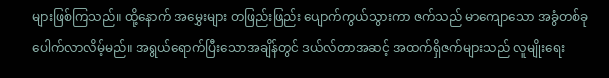များဖြစ်ကြသည်။ ထို့နောက် အမွှေးများ တဖြည်းဖြည်း ပျောက်ကွယ်သွားကာ ဇက်သည် မာကျောသော အခွံတစ်ခု ပေါက်လာလိမ့်မည်။ အရွယ်ရောက်ပြီးသောအချိန်တွင် ဒယ်လ်တာအဆင့် အထက်ရှိဇက်များသည် လူမျိုးရေး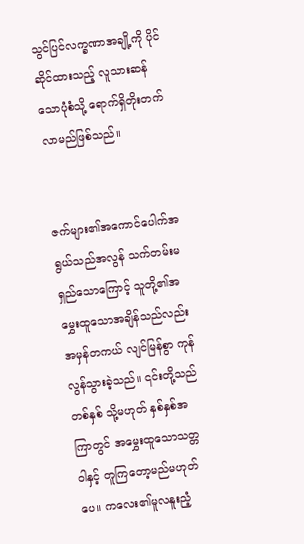သွင်ပြင်လက္ခဏာအချို့ကို ပိုင်ဆိုင်ထားသည့် လူသားဆန်သောပုံစံသို့ ရောက်ရှိတိုးတက်လာမည်ဖြစ်သည်။


ဇက်များ၏အကောင်ပေါက်အရွယ်သည်အလွန် သက်တမ်းမရှည်သောကြောင့် သူတို့၏အမွှေးထူသောအချိန်သည်လည်း အမှန်တကယ် လျင်မြန်စွာ ကုန်လွန်သွားခဲ့သည်။ ၎င်းတို့သည် တစ်နှစ် သို့မဟုတ် နှစ်နှစ်အကြာတွင် အမွှေးထူသောသတ္တဝါနှင့် တူကြတော့မည်မဟုတ်ပေ။ ကလေး၏မူလနူးညံ့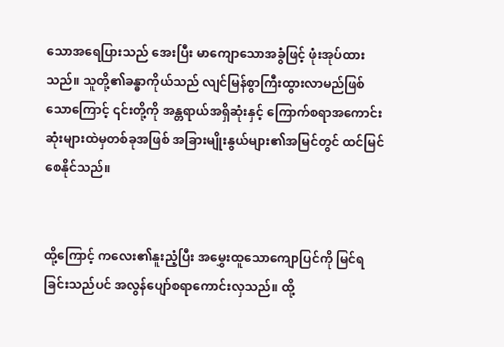သောအရေပြားသည် အေးပြီး မာကျောသောအခွံဖြင့် ဖုံးအုပ်ထားသည်။ သူတို့၏ခန္ဓာကိုယ်သည် လျင်မြန်စွာကြီးထွားလာမည်ဖြစ်သောကြောင့် ၎င်းတို့ကို အန္တရာယ်အရှိဆုံးနှင့် ကြောက်စရာအကောင်းဆုံးများထဲမှတစ်ခုအဖြစ် အခြားမျိုးနွယ်များ၏အမြင်တွင် ထင်မြင်စေနိုင်သည်။


ထို့ကြောင့် ကလေး၏နူးညံ့ပြီး အမွှေးထူသောကျောပြင်ကို မြင်ရခြင်းသည်ပင် အလွန်ပျော်စရာကောင်းလှသည်။ ထို့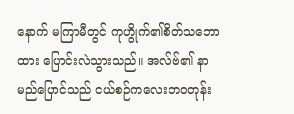နောက် မကြာမီတွင် ကုဟွိုက်၏စိတ်သဘောထား ပြောင်းလဲသွားသည်။ အလ်ဗ်၏ နာမည်ပြောင်သည် ငယ်စဉ်ကလေးဘဝတုန်း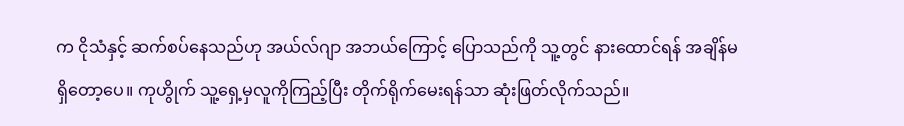က ငိုသံနှင့် ဆက်စပ်နေသည်ဟု အယ်လ်ဂျာ အဘယ်ကြောင့် ပြောသည်ကို သူ့တွင် နားထောင်ရန် အချိန်မရှိတော့ပေ။ ကုဟွိုက် သူ့ရှေ့မှလူကိုကြည့်ပြီး တိုက်ရိုက်မေးရန်သာ ဆုံးဖြတ်လိုက်သည်။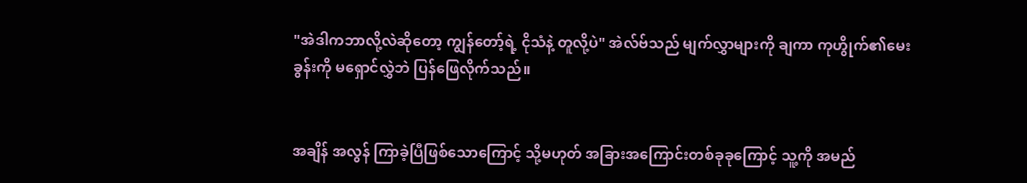"အဲဒါကဘာလို့လဲဆိုတော့ ကျွန်တော့်ရဲ့ ငိုသံနဲ့ တူလို့ပဲ" အဲလ်ဗ်သည် မျက်လွှာများကို ချကာ ကုဟွိုက်၏မေးခွန်းကို မရှောင်လွှဲဘဲ ပြန်ဖြေလိုက်သည်။


အချိန် အလွန် ကြာခဲ့ပြီဖြစ်သောကြောင့် သို့မဟုတ် အခြားအကြောင်းတစ်ခုခုကြောင့် သူ့ကို အမည်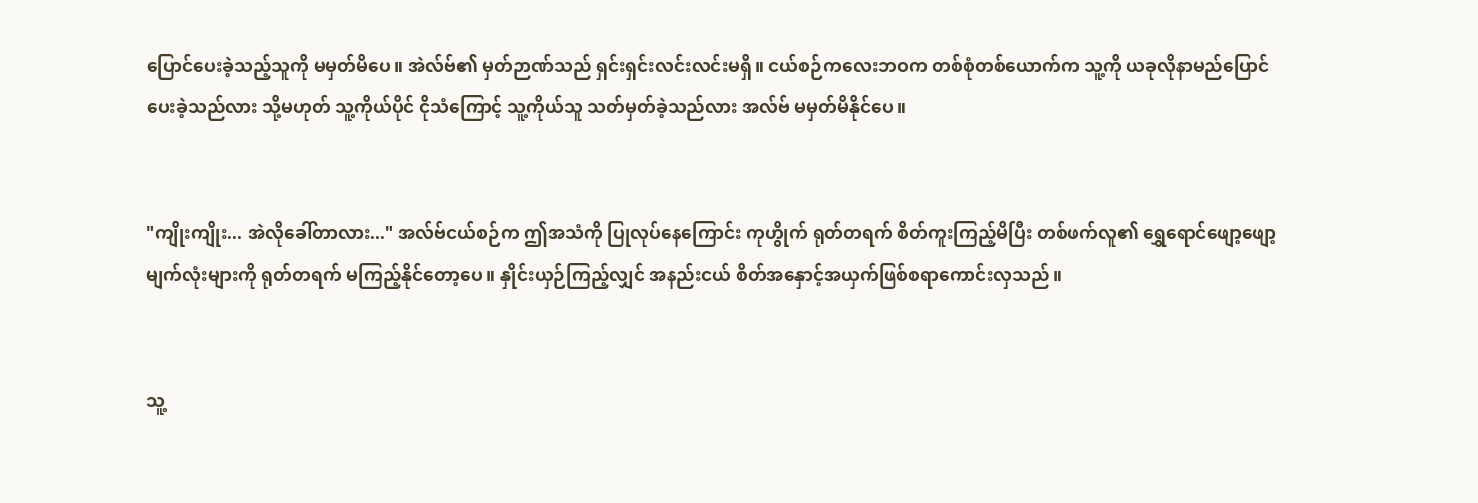ပြောင်ပေးခဲ့သည့်သူကို မမှတ်မိပေ။ အဲလ်ဗ်၏ မှတ်ဉာဏ်သည် ရှင်းရှင်းလင်းလင်းမရှိ။ ငယ်စဉ်ကလေးဘဝက တစ်စုံတစ်ယောက်က သူ့ကို ယခုလိုနာမည်ပြောင်ပေးခဲ့သည်လား သို့မဟုတ် သူ့ကိုယ်ပိုင် ငိုသံကြောင့် သူ့ကိုယ်သူ သတ်မှတ်ခဲ့သည်လား အလ်ဗ် မမှတ်မိနိုင်ပေ။


"ကျိုးကျိုး... အဲလိုခေါ်တာလား..." အလ်ဗ်ငယ်စဉ်က ဤအသံကို ပြုလုပ်နေကြောင်း ကုဟွိုက် ရုတ်တရက် စိတ်ကူးကြည့်မိပြီး တစ်ဖက်လူ၏ ရွှေရောင်ဖျော့ဖျော့မျက်လုံးများကို ရုတ်တရက် မကြည့်နိုင်တော့ပေ။ နှိုင်းယှဉ်ကြည့်လျှင် အနည်းငယ် စိတ်အနှောင့်အယှက်ဖြစ်စရာကောင်းလှသည်။


သူ့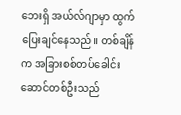ဘေးရှိ အယ်လ်ဂျာမှာ ထွက်ပြေးချင်နေသည်။ တစ်ချိန်က အခြားစစ်တပ်ခေါင်းဆောင်တစ်ဦးသည်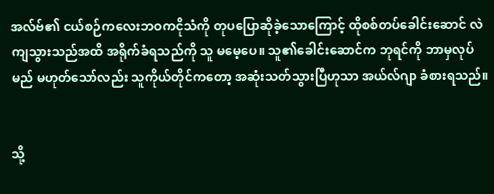အလ်ဗ်၏ ငယ်စဉ်ကလေးဘဝကငိုသံကို တုပပြောဆိုခဲ့သောကြောင့် ထိုစစ်တပ်ခေါင်းဆောင် လဲကျသွားသည်အထိ အရိုက်ခံရသည်ကို သူ မမေ့ပေ။ သူ၏ခေါင်းဆောင်က ဘုရင်ကို ဘာမှလုပ်မည် မဟုတ်သော်လည်း သူကိုယ်တိုင်ကတော့ အဆုံးသတ်သွားပြီဟုသာ အယ်လ်ဂျာ ခံစားရသည်။


သို့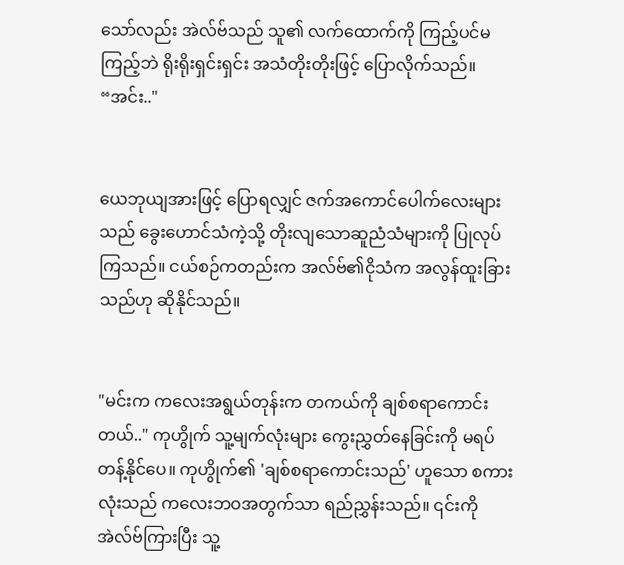သော်လည်း အဲလ်ဗ်သည် သူ၏ လက်ထောက်ကို ကြည့်ပင်မကြည့်ဘဲ ရိုးရိုးရှင်းရှင်း အသံတိုးတိုးဖြင့် ပြောလိုက်သည်။ “အင်း.."


ယေဘုယျအားဖြင့် ပြောရလျှင် ဇက်အကောင်ပေါက်လေးများသည် ခွေးဟောင်သံကဲ့သို့ တိုးလျသောဆူညံသံများကို ပြုလုပ်ကြသည်။ ငယ်စဉ်ကတည်းက အလ်ဗ်၏ငိုသံက အလွန်ထူးခြားသည်ဟု ဆိုနိုင်သည်။


"မင်းက ကလေးအရွယ်တုန်းက တကယ်ကို ချစ်စရာကောင်းတယ်.." ကုဟွိုက် သူ့မျက်လုံးများ ကွေးညွှတ်နေခြင်းကို မရပ်တန့်နိုင်ပေ။ ကုဟွိုက်၏ 'ချစ်စရာကောင်းသည်' ဟူသော စကားလုံးသည် ကလေးဘဝအတွက်သာ ရည်ညွှန်းသည်။ ၎င်းကို အဲလ်ဗ်ကြားပြီး သူ့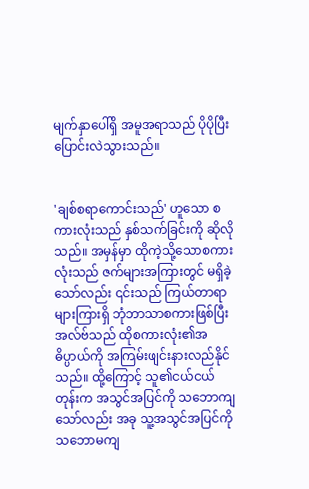မျက်နှာပေါ်ရှိ အမူအရာသည် ပိုပိုပြီး ပြောင်းလဲသွားသည်။


'ချစ်စရာကောင်းသည်' ဟူသော စကားလုံးသည် နှစ်သက်ခြင်းကို ဆိုလိုသည်။ အမှန်မှာ ထိုကဲ့သို့သောစကားလုံးသည် ဇက်များအကြားတွင် မရှိခဲ့သော်လည်း ၎င်းသည် ကြယ်တာရာများကြားရှိ ဘုံဘာသာစကားဖြစ်ပြီး အလ်ဗ်သည် ထိုစကားလုံး၏အဓိပ္ပာယ်ကို အကြမ်းဖျင်းနားလည်နိုင်သည်။ ထို့ကြောင့် သူ၏ငယ်ငယ်တုန်းက အသွင်အပြင်ကို သဘောကျသော်လည်း အခု သူ့အသွင်အပြင်ကို သဘောမကျ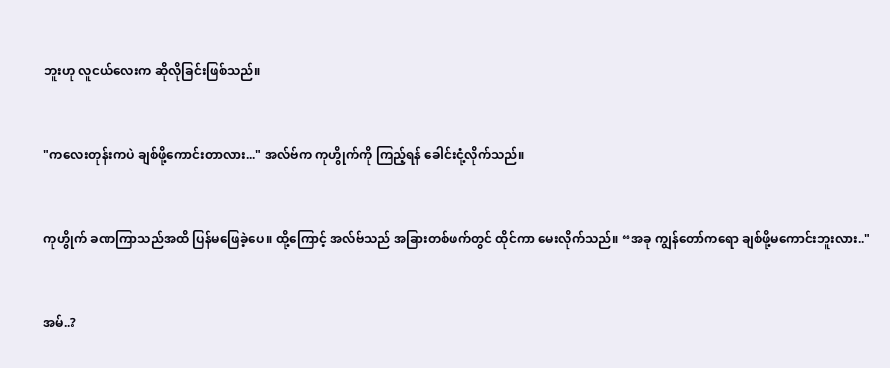ဘူးဟု လူငယ်လေးက ဆိုလိုခြင်းဖြစ်သည်။


"ကလေးတုန်းကပဲ ချစ်ဖို့ကောင်းတာလား..." အလ်ဗ်က ကုဟွိုက်ကို ကြည့်ရန် ခေါင်းငုံ့လိုက်သည်။


ကုဟွိုက် ခဏကြာသည်အထိ ပြန်မဖြေခဲ့ပေ။ ထို့ကြောင့် အလ်ဗ်သည် အခြားတစ်ဖက်တွင် ထိုင်ကာ မေးလိုက်သည်။ “အခု ကျွန်တော်ကရော ချစ်ဖို့မကောင်းဘူးလား.."


အမ်..?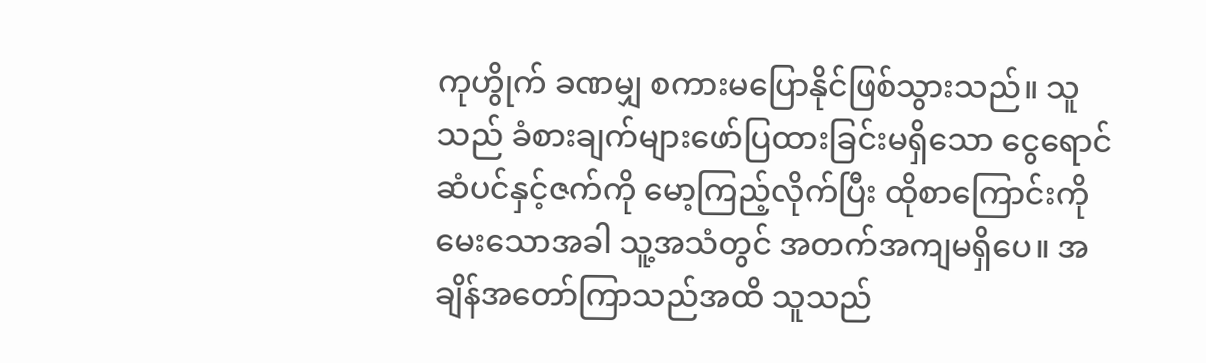ကုဟွိုက် ခဏမျှ စကားမပြောနိုင်ဖြစ်သွားသည်။ သူသည် ခံစားချက်များဖော်ပြထားခြင်းမရှိသော ငွေရောင်ဆံပင်နှင့်ဇက်ကို မော့ကြည့်လိုက်ပြီး ထိုစာကြောင်းကို မေးသောအခါ သူ့အသံတွင် အတက်အကျမရှိပေ။ အချိန်အတော်ကြာသည်အထိ သူသည်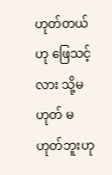ဟုတ်တယ်ဟု ဖြေသင့်လား သို့မဟုတ် မဟုတ်ဘူးဟု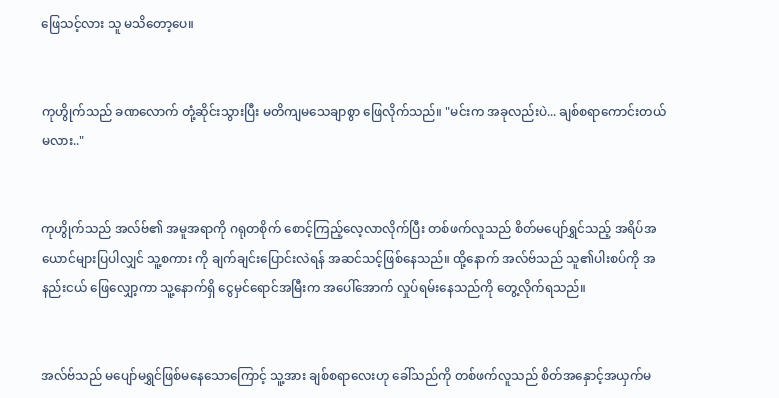ဖြေသင့်လား သူ မသိတော့ပေ။


ကုဟွိုက်သည် ခဏလောက် တုံ့ဆိုင်းသွားပြီး မတိကျမသေချာစွာ ဖြေလိုက်သည်။ "မင်းက အခုလည်းပဲ... ချစ်စရာကောင်းတယ်မလား.."


ကုဟွိုက်သည် အလ်ဗ်၏ အမူအရာကို ဂရုတစိုက်‌ စောင့်ကြည့်လေ့လာလိုက်ပြီး တစ်ဖက်လူသည် စိတ်မပျော်ရွှင်သည့် အရိပ်အယောင်များပြပါလျှင် သူ့စကား ကို ချက်ချင်းပြောင်းလဲရန် အဆင်သင့်ဖြစ်နေသည်။ ထို့နောက် အလ်ဗ်သည် သူ၏ပါးစပ်ကို အနည်းငယ် ဖြေလျှော့ကာ သူ့နောက်ရှိ ငွေမှင်ရောင်အမြီးက အပေါ်အောက် လှုပ်ရမ်းနေသည်ကို တွေ့လိုက်ရသည်။


အလ်ဗ်သည် မပျော်မရွှင်ဖြစ်မနေသောကြောင့် သူ့အား ချစ်စရာလေးဟု ခေါ်သည်ကို တစ်ဖက်လူသည် စိတ်အနှောင့်အယှက်မ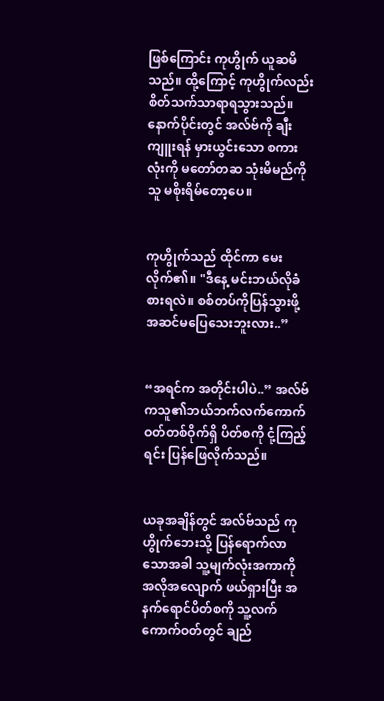ဖြစ်ကြောင်း ကုဟွိုက် ယူဆမိသည်။ ထို့ကြောင့် ကုဟွိုက်လည်း စိတ်သက်သာရာရသွားသည်။ နောက်ပိုင်းတွင် အလ်ဗ်ကို ချီးကျူးရန် မှားယွင်းသော စကားလုံးကို မတော်တဆ သုံးမိမည်ကို သူ မစိုးရိမ်‌တော့ပေ။


ကုဟွိုက်သည် ထိုင်ကာ မေးလိုက်၏။ "ဒီနေ့ မင်းဘယ်လိုခံစားရလဲ။ စစ်တပ်ကိုပြန်သွားဖို့ အဆင်မပြေသေးဘူးလား..”


“အရင်က အတိုင်းပါပဲ..” အလ်ဗ်ကသူ၏ဘယ်ဘက်လက်ကောက်ဝတ်တစ်ဝိုက်ရှိ ပိတ်စကို ငုံ့ကြည့်ရင်း ပြန်‌ဖြေလိုက်သည်။


ယခုအချိန်တွင် အလ်ဗ်သည် ကုဟွိုက်ဘေးသို့ ပြန်ရောက်လာသောအခါ သူ့မျက်လုံးအကာကို အလိုအလျောက် ဖယ်ရှားပြီး အနက်ရောင်ပိတ်စကို သူ့လက်ကောက်ဝတ်တွင် ချည်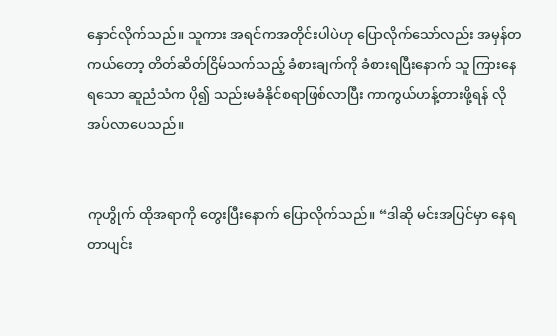နှောင်လိုက်သည်။ သူကား အရင်ကအတိုင်းပါပဲဟု ပြောလိုက်သော်လည်း အမှန်တကယ်တော့ တိတ်ဆိတ်ငြိမ်သက်သည့် ခံစားချက်ကို ခံစားရပြီးနောက် သူ ကြားနေရသော ဆူညံသံက ပို၍ သည်းမခံနိုင်စရာဖြစ်လာပြီး ကာကွယ်ဟန့်တားဖို့ရန် လိုအပ်လာပေသည်။


ကုဟွိုက် ထိုအရာကို တွေးပြီးနောက် ပြောလိုက်သည်။ “ဒါဆို မင်းအပြင်မှာ နေရတာပျင်း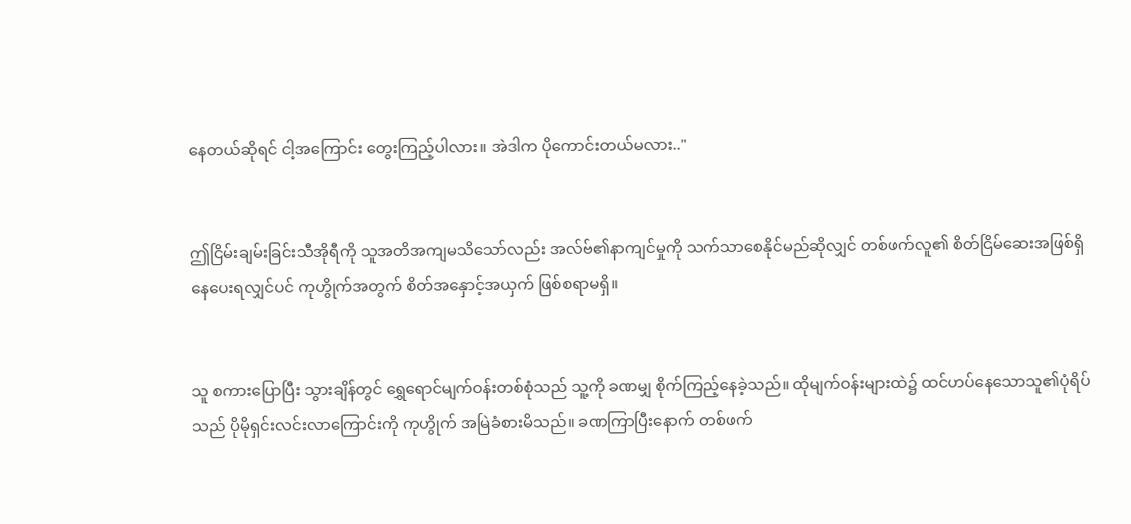နေတယ်ဆိုရင် ငါ့အကြောင်း တွေးကြည့်ပါလား။ အဲဒါက ပိုကောင်းတယ်မလား.."


ဤငြိမ်းချမ်းခြင်းသီအိုရီကို သူအတိအကျမသိသော်လည်း အလ်ဗ်၏နာကျင်မှုကို သက်သာစေနိုင်မည်ဆိုလျှင် တစ်ဖက်လူ၏ စိတ်ငြိမ်ဆေးအဖြစ်ရှိနေပေးရလျှင်ပင် ကုဟွိုက်အတွက် စိတ်အနှောင့်အယှက် ဖြစ်စရာမရှိ။


သူ စကားပြောပြီး သွားချိန်တွင် ရွှေရောင်မျက်ဝန်းတစ်စုံသည် သူ့ကို ခဏမျှ စိုက်ကြည့်နေခဲ့သည်။ ထိုမျက်ဝန်းများထဲ၌ ထင်ဟပ်နေသောသူ၏ပုံရိပ်သည် ပိုမိုရှင်းလင်းလာကြောင်းကို ကုဟွိုက် အမြဲခံစားမိသည်။ ခဏကြာပြီး‌နောက် တစ်ဖက်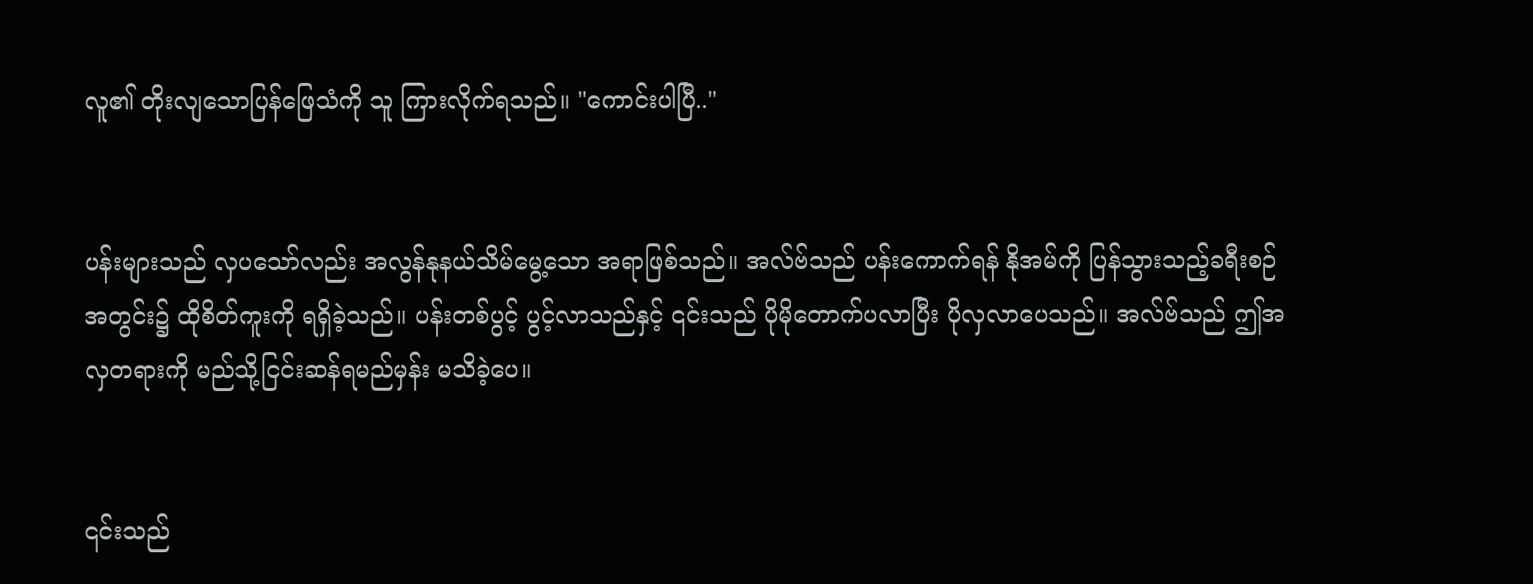လူ၏ တိုးလျသောပြန်ဖြေသံကို သူ ကြားလိုက်ရသည်။ "ကောင်းပါပြီ.."


ပန်းများသည် လှပသော်လည်း အလွန်နုနယ်သိမ်‌မွေ့သော အရာဖြစ်သည်။ အလ်ဗ်သည် ပန်းကောက်ရန် နိုအမ်ကို ပြန်သွားသည့်ခရီးစဉ်အတွင်း၌ ထိုစိတ်ကူးကို ရရှိခဲ့သည်။ ပန်းတစ်ပွင့် ပွင့်လာသည်နှင့် ၎င်းသည် ပိုမိုတောက်ပလာပြီး ပိုလှလာပေသည်။ အလ်ဗ်သည် ဤအလှတရားကို မည်သို့ငြင်းဆန်ရမည်မှန်း မသိခဲ့ပေ။


၎င်းသည်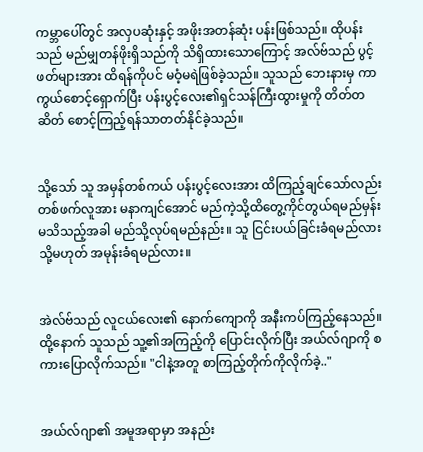ကမ္ဘာပေါ်တွင် အလှပဆုံးနှင့် အဖိုးအတန်ဆုံး ပန်းဖြစ်သည်။ ထိုပန်းသည် မည်မျှတန်ဖိုးရှိသည်ကို သိရှိထားသောကြောင့် အလ်ဗ်သည် ပွင့်ဖတ်များအား ထိရန်ကိုပင် မဝံ့မရဲဖြစ်ခဲ့သည်။ သူသည် ဘေးနားမှ ကာကွယ်စောင့်ရှောက်ပြီး ပန်းပွင့်လေး၏ရှင်သန်ကြီးထွားမှုကို တိတ်တဆိတ် စောင့်ကြည့်ရန်သာတတ်နိုင်ခဲ့သည်။


သို့သော် သူ အမှန်တစ်ကယ် ပန်းပွင့်လေးအား ထိကြည့်ချင်သော်လည်း တစ်ဖက်လူအား မနာကျင်အောင် မည်ကဲ့သို့ထိတွေ့ကိုင်တွယ်ရမည်မှန်းမသိသည့်အခါ မည်သို့လုပ်ရမည်နည်း။ သူ ငြင်းပယ်ခြင်းခံရမည်လား သို့မဟုတ် အမုန်းခံရမည်လား။


အဲလ်ဗ်သည် လူငယ်လေး၏ နောက်ကျောကို အနီးကပ်ကြည့်နေသည်။ ထို့နောက် သူသည် သူ့၏အကြည့်ကို ပြောင်းလိုက်ပြီး အယ်လ်ဂျာကို စကားပြောလိုက်သည်။ "ငါနဲ့အတူ စာကြည့်တိုက်ကိုလိုက်ခဲ့.."


အယ်လ်ဂျာ၏ အမူအရာမှာ အနည်း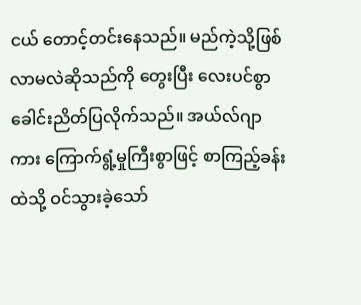ငယ် တောင့်တင်းနေသည်။ မည်ကဲ့သို့ဖြစ်လာမလဲဆိုသည်ကို တွေးပြီး လေးပင်စွာ ခေါင်းညိတ်ပြလိုက်သည်။ အယ်လ်ဂျာကား ကြောက်ရွံ့မှုကြီးစွာဖြင့် စာကြည့်ခန်းထဲသို့ ဝင်သွားခဲ့သော်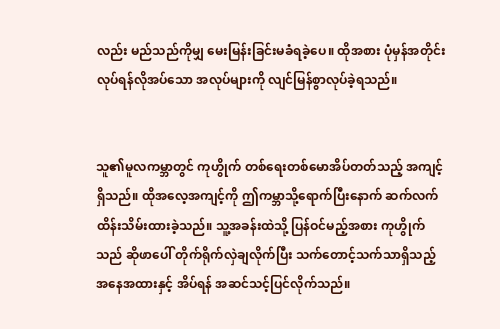လည်း မည်သည်ကိုမျှ မေးမြန်းခြင်းမခံရခဲ့ပေ။ ထိုအစား ပုံမှန်အတိုင်းလုပ်ရန်လိုအပ်သော အလုပ်များကို လျင်မြန်စွာလုပ်ခဲ့ရသည်။


သူ၏မူလကမ္ဘာတွင် ကုဟွိုက် တစ်ရေးတစ်မောအိပ်တတ်သည့် အကျင့်ရှိသည်။ ထိုအလေ့အကျင့်ကို ဤကမ္ဘာသို့ရောက်ပြီးနောက် ဆက်လက်ထိန်းသိမ်းထားခဲ့သည်။ သူ့အခန်းထဲသို့ ပြန်ဝင်မည့်အစား ကုဟွိုက်သည် ဆိုဖာပေါ် တိုက်ရိုက်လှဲချလိုက်ပြီး သက်တောင့်သက်သာရှိသည့်အနေအထားနှင့် အိပ်ရန် အဆင်သင့်ပြင်လိုက်သည်။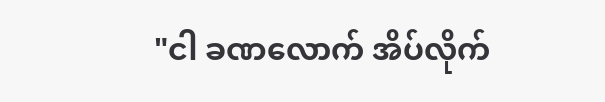"ငါ ခဏလောက် အိပ်လိုက်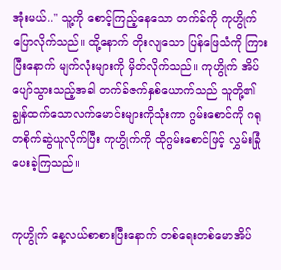အုံးမယ်.." သူ့ကို စောင့်ကြည့်နေသော တက်ခ်ကို ကုဟွိုက် ပြောလိုက်သည်။ ထို့နောက် တိုးလျသော ပြန်ဖြေသံကို ကြားပြီးနောက် မျက်လုံးများကို မှိတ်လိုက်သည်။ ကုဟွိုက် အိပ်ပျော်သွားသည့်အခါ တက်ခ်ဇက်နှစ်ယောက်သည် သူတို့၏ချွန်ထက်သောလက်မောင်းများကိုသုံးကာ ဂွမ်းစောင်ကို ဂရုတစိုက်ဆွဲယူလိုက်ပြီး ကုဟွိုက်ကို ထိုဂွမ်းစောင်ဖြင့် လွှမ်းခြုံပေးခဲ့ကြသည်။


ကုဟွိုက် နေ့လယ်စာစားပြီးနောက် တစ်ရေးတစ်မောအိပ်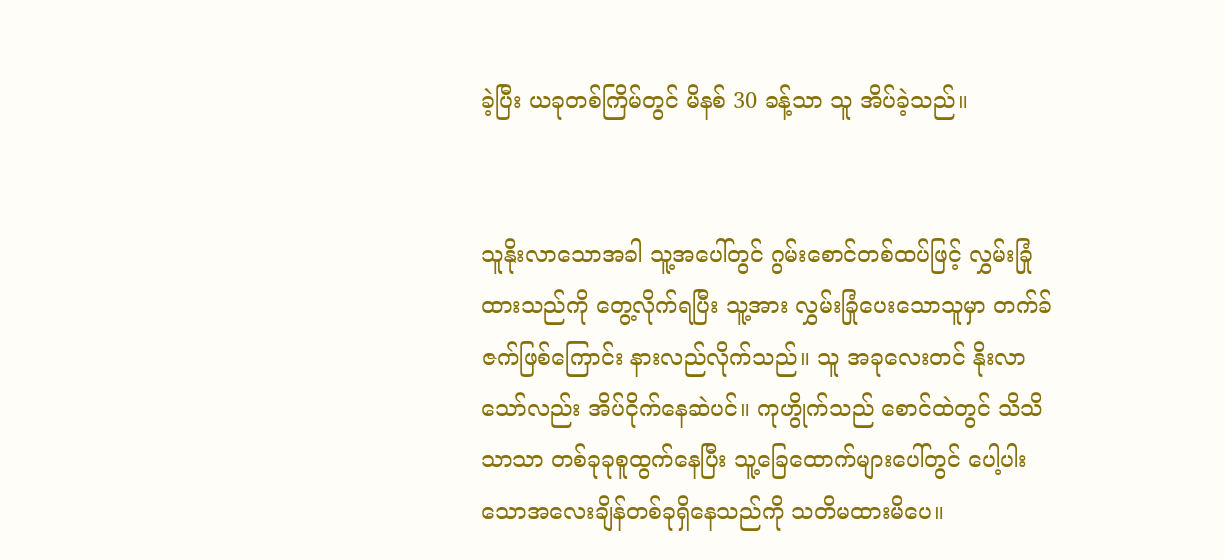ခဲ့ပြီး ယခုတစ်ကြိမ်တွင် မိနစ် 30 ခန့်သာ သူ အိပ်ခဲ့သည်။


သူနိုးလာသောအခါ သူ့အပေါ်တွင် ဂွမ်းစောင်တစ်ထပ်ဖြင့် လွှမ်းခြုံထားသည်ကို တွေ့လိုက်ရပြီး သူ့အား လွှမ်းခြုံပေးသောသူမှာ တက်ခ်ဇက်ဖြစ်ကြောင်း နားလည်လိုက်သည်။ သူ အခုလေးတင် နိုးလာသော်လည်း အိပ်ငိုက်နေဆဲပင်။ ကုဟွိုက်သည် စောင်ထဲတွင် သိသိသာသာ တစ်ခုခုစူထွက်နေပြီး သူ့ခြေထောက်များပေါ်တွင် ပေါ့ပါးသောအလေးချိန်တစ်ခုရှိနေသည်ကို သတိမထားမိပေ။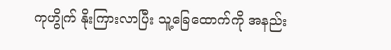ကုဟွိုက် နိုးကြားလာပြီး သူ့ခြေထောက်ကို အနည်း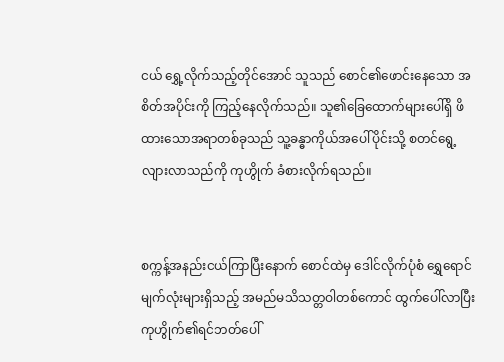ငယ် ရွှေ့လိုက်သည့်တိုင်အောင် သူသည် စောင်၏ဖောင်းနေသော အစိတ်အပိုင်းကို ကြည့်နေလိုက်သည်။ သူ၏ခြေထောက်များပေါ်ရှိ ဖိထားသောအရာတစ်ခုသည် သူ့ခန္ဓာကိုယ်အပေါ်ပိုင်းသို့ စတင်ရွေ့လျားလာသည်ကို ကုဟွိုက် ခံစားလိုက်ရသည်။


စက္ကန့်အနည်းငယ်ကြာပြီးနောက် စောင်ထဲမှ ဒေါင်လိုက်ပုံစံ ရွှေရောင်မျက်လုံးများရှိသည့် အမည်မသိသတ္တဝါတစ်ကောင် ထွက်ပေါ်လာပြီး ကုဟွိုက်၏ရင်ဘတ်ပေါ်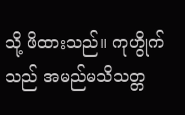သို့ ဖိထားသည်။ ကုဟွိုက်သည် အမည်မသိသတ္တ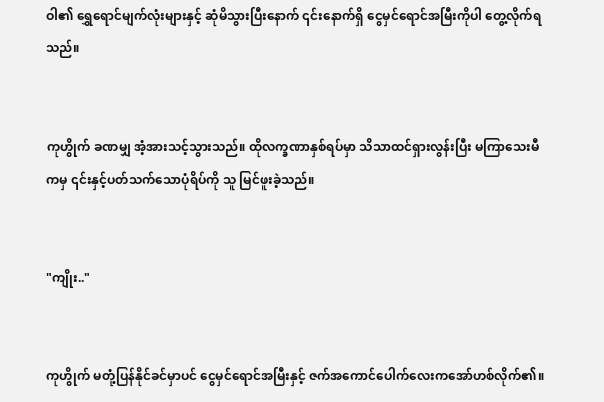ဝါ၏ ရွှေရောင်မျက်လုံးများနှင့် ဆုံမိသွားပြီးနောက် ၎င်းနောက်ရှိ ငွေမှင်ရောင်အမြီးကိုပါ တွေ့လိုက်ရသည်။


ကုဟွိုက် ခဏမျှ အံ့အားသင့်သွားသည်။ ထိုလက္ခဏာနှစ်ရပ်မှာ သိသာထင်ရှားလွန်းပြီး မကြာသေးမီကမှ ၎င်းနှင့်ပတ်သက်သောပုံရိပ်ကို သူ မြင်ဖူးခဲ့သည်။


"ကျိုး.."


ကုဟွိုက် မတုံ့ပြန်နိုင်ခင်မှာပင် ငွေမှင်ရောင်အမြီးနှင့် ဇက်အကောင်ပေါက်လေးကအော်ဟစ်လိုက်၏။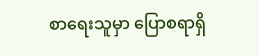စာရေးသူမှာ ပြောစရာရှိ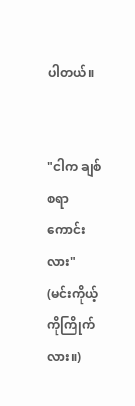ပါတယ်။


"ငါက ချစ်စရာကောင်းလား" (မင်းကိုယ့်ကိုကြိုက်လား။)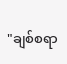"ချစ်စရာ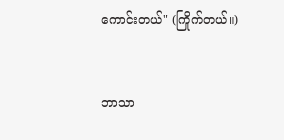ကောင်းတယ်" (ကြိုက်တယ်။)


ဘာသာ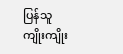ပြန်သူ ကျိုးကျိုး